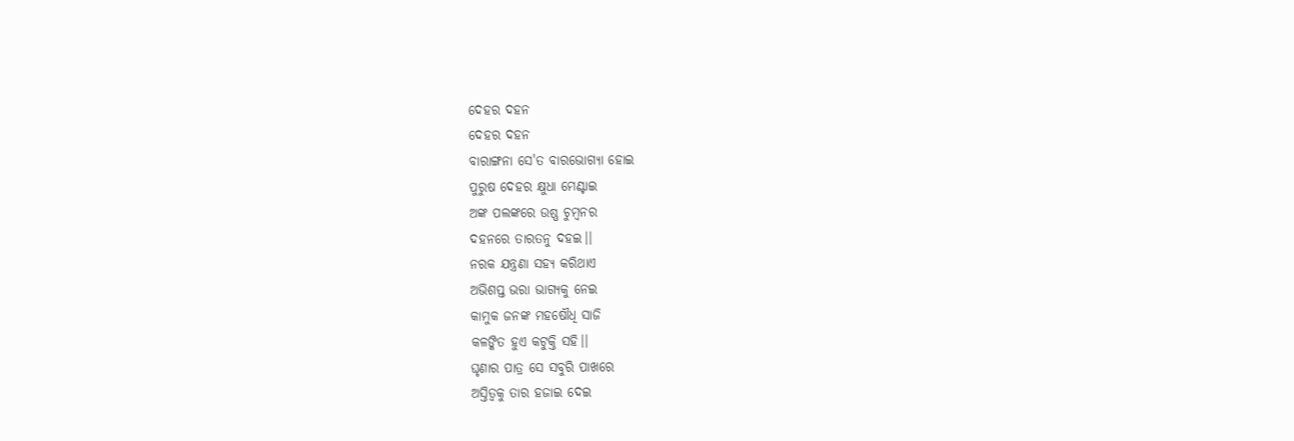ଦେହର ଦହନ
ଦେହର ଦହନ
ବାରାଙ୍ଗନା ସେ'ତ ବାରଭୋଗ୍ଯା ହୋଇ
ପୁରୁଷ ଦେହର କ୍ଷୁଧା ମେଣ୍ଟାଇ
ଅଙ୍କ ପଲଙ୍କରେ ଉଷ୍ଣ ଚୁମ୍ବନର
ଦହନରେ ତାରତନୁ ଦହଇ।।
ନରକ ଯନ୍ତ୍ରଣା ସହ୍ଯ କରିଥାଏ
ଅଭିଶପ୍ତ ଭରା ଭାଗ୍ଯକୁ ନେଇ
କାମୁକ ଜନଙ୍କ ମହଷୌଧି ସାଜି
କଳଙ୍କିତ ହୁଏ କଟୁକ୍ତି ସହି।।
ଘୃଣାର ପାତ୍ର ସେ ସବୁରି ପାଖରେ
ଅସ୍ତିତ୍ବକୁ ତାର ହଜାଇ ଦେଇ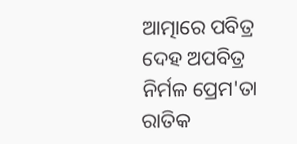ଆତ୍ମାରେ ପବିତ୍ର ଦେହ ଅପବିତ୍ର
ନିର୍ମଳ ପ୍ରେମ'ତା ରାତିକ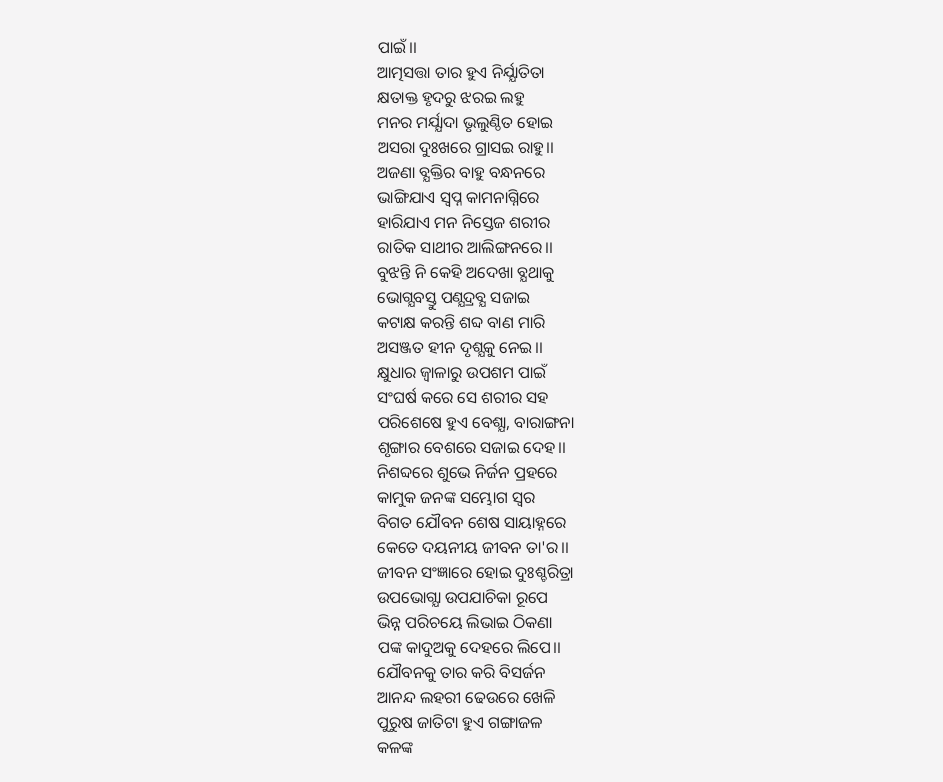ପାଇଁ।।
ଆତ୍ମସତ୍ତା ତାର ହୁଏ ନିର୍ଯ୍ଯାତିତା
କ୍ଷତାକ୍ତ ହୃଦରୁ ଝରଇ ଲହୁ
ମନର ମର୍ଯ୍ଯାଦା ଭୃଲୁଣ୍ଠିତ ହୋଇ
ଅସରା ଦୁଃଖରେ ଗ୍ରାସଇ ରାହୁ।।
ଅଜଣା ବ୍ଯକ୍ତିର ବାହୁ ବନ୍ଧନରେ
ଭାଙ୍ଗିଯାଏ ସ୍ବପ୍ନ କାମନାଗ୍ନିରେ
ହାରିଯାଏ ମନ ନିସ୍ତେଜ ଶରୀର
ରାତିକ ସାଥୀର ଆଲିଙ୍ଗନରେ।।
ବୁଝନ୍ତି ନି କେହି ଅଦେଖା ବ୍ଯଥାକୁ
ଭୋଗ୍ଯବସ୍ତୁ ପଣ୍ଯଦ୍ରବ୍ଯ ସଜାଇ
କଟାକ୍ଷ କରନ୍ତି ଶବ୍ଦ ବାଣ ମାରି
ଅସଞ୍ଜତ ହୀନ ଦୃଶ୍ଯକୁ ନେଇ।।
କ୍ଷୁଧାର ଜ୍ବାଳାରୁ ଉପଶମ ପାଇଁ
ସଂଘର୍ଷ କରେ ସେ ଶରୀର ସହ
ପରିଶେଷେ ହୁଏ ବେଶ୍ଯା, ବାରାଙ୍ଗନା
ଶୃଙ୍ଗାର ବେଶରେ ସଜାଇ ଦେହ।।
ନିଶବ୍ଦରେ ଶୁଭେ ନିର୍ଜନ ପ୍ରହରେ
କାମୁକ ଜନଙ୍କ ସମ୍ଭୋଗ ସ୍ବର
ବିଗତ ଯୌବନ ଶେଷ ସାୟାହ୍ନରେ
କେତେ ଦୟନୀୟ ଜୀବନ ତା'ର।।
ଜୀବନ ସଂଜ୍ଞାରେ ହୋଇ ଦୁଃଶ୍ଚରିତ୍ରା
ଉପଭୋଗ୍ଯା ଉପଯାଚିକା ରୂପେ
ଭିନ୍ନ ପରିଚୟେ ଲିଭାଇ ଠିକଣା
ପଙ୍କ କାଦୁଅକୁ ଦେହରେ ଲିପେ।।
ଯୌବନକୁ ତାର କରି ବିସର୍ଜନ
ଆନନ୍ଦ ଲହରୀ ଢେଉରେ ଖେଳି
ପୁରୁଷ ଜାତିଟା ହୁଏ ଗଙ୍ଗାଜଳ
କଳଙ୍କ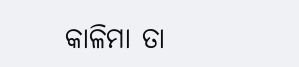କାଳିମା ତା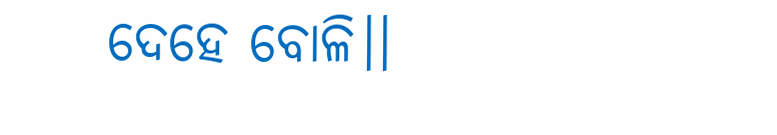ଦେହେ ବୋଳି।।